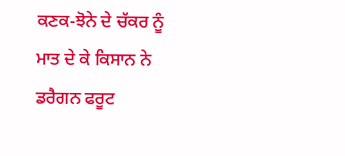ਕਣਕ-ਝੋਨੇ ਦੇ ਚੱਕਰ ਨੂੰ ਮਾਤ ਦੇ ਕੇ ਕਿਸਾਨ ਨੇ ਡਰੈਗਨ ਫਰੂਟ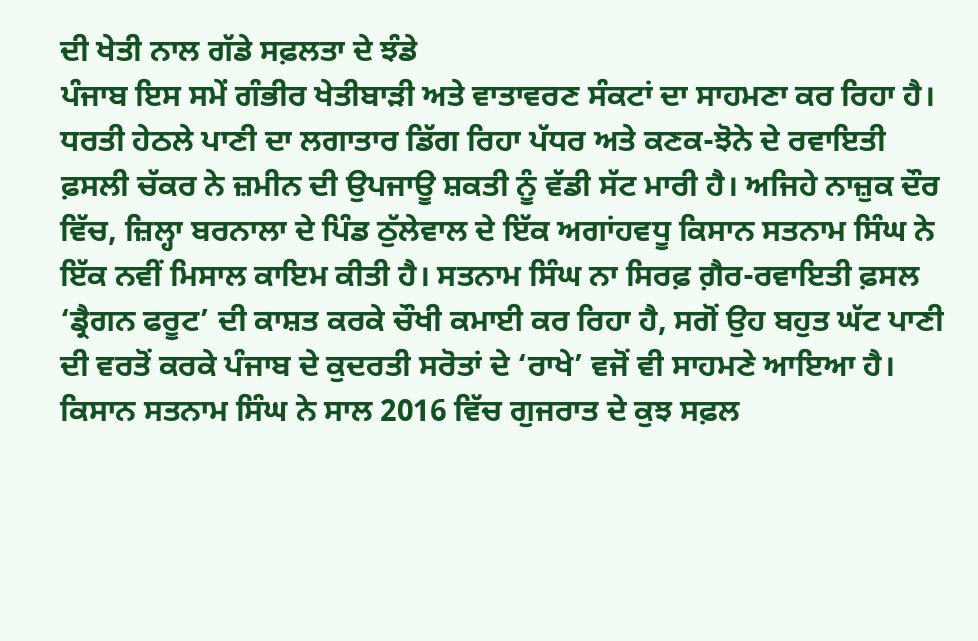ਦੀ ਖੇਤੀ ਨਾਲ ਗੱਡੇ ਸਫ਼ਲਤਾ ਦੇ ਝੰਡੇ
ਪੰਜਾਬ ਇਸ ਸਮੇਂ ਗੰਭੀਰ ਖੇਤੀਬਾੜੀ ਅਤੇ ਵਾਤਾਵਰਣ ਸੰਕਟਾਂ ਦਾ ਸਾਹਮਣਾ ਕਰ ਰਿਹਾ ਹੈ। ਧਰਤੀ ਹੇਠਲੇ ਪਾਣੀ ਦਾ ਲਗਾਤਾਰ ਡਿੱਗ ਰਿਹਾ ਪੱਧਰ ਅਤੇ ਕਣਕ-ਝੋਨੇ ਦੇ ਰਵਾਇਤੀ ਫ਼ਸਲੀ ਚੱਕਰ ਨੇ ਜ਼ਮੀਨ ਦੀ ਉਪਜਾਊ ਸ਼ਕਤੀ ਨੂੰ ਵੱਡੀ ਸੱਟ ਮਾਰੀ ਹੈ। ਅਜਿਹੇ ਨਾਜ਼ੁਕ ਦੌਰ ਵਿੱਚ, ਜ਼ਿਲ੍ਹਾ ਬਰਨਾਲਾ ਦੇ ਪਿੰਡ ਠੁੱਲੇਵਾਲ ਦੇ ਇੱਕ ਅਗਾਂਹਵਧੂ ਕਿਸਾਨ ਸਤਨਾਮ ਸਿੰਘ ਨੇ ਇੱਕ ਨਵੀਂ ਮਿਸਾਲ ਕਾਇਮ ਕੀਤੀ ਹੈ। ਸਤਨਾਮ ਸਿੰਘ ਨਾ ਸਿਰਫ਼ ਗ਼ੈਰ-ਰਵਾਇਤੀ ਫ਼ਸਲ ‘ਡ੍ਰੈਗਨ ਫਰੂਟ’ ਦੀ ਕਾਸ਼ਤ ਕਰਕੇ ਚੌਖੀ ਕਮਾਈ ਕਰ ਰਿਹਾ ਹੈ, ਸਗੋਂ ਉਹ ਬਹੁਤ ਘੱਟ ਪਾਣੀ ਦੀ ਵਰਤੋਂ ਕਰਕੇ ਪੰਜਾਬ ਦੇ ਕੁਦਰਤੀ ਸਰੋਤਾਂ ਦੇ ‘ਰਾਖੇ’ ਵਜੋਂ ਵੀ ਸਾਹਮਣੇ ਆਇਆ ਹੈ।
ਕਿਸਾਨ ਸਤਨਾਮ ਸਿੰਘ ਨੇ ਸਾਲ 2016 ਵਿੱਚ ਗੁਜਰਾਤ ਦੇ ਕੁਝ ਸਫ਼ਲ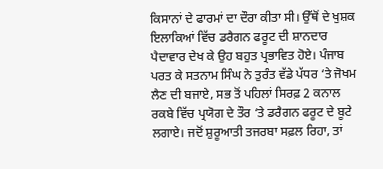ਕਿਸਾਨਾਂ ਦੇ ਫਾਰਮਾਂ ਦਾ ਦੌਰਾ ਕੀਤਾ ਸੀ। ਉੱਥੋਂ ਦੇ ਖੁਸ਼ਕ ਇਲਾਕਿਆਂ ਵਿੱਚ ਡਰੈਗਨ ਫਰੂਟ ਦੀ ਸ਼ਾਨਦਾਰ ਪੈਦਾਵਾਰ ਦੇਖ ਕੇ ਉਹ ਬਹੁਤ ਪ੍ਰਭਾਵਿਤ ਹੋਏ। ਪੰਜਾਬ ਪਰਤ ਕੇ ਸਤਨਾਮ ਸਿੰਘ ਨੇ ਤੁਰੰਤ ਵੱਡੇ ਪੱਧਰ ‘ਤੇ ਜੋਖਮ ਲੈਣ ਦੀ ਬਜਾਏ, ਸਭ ਤੋਂ ਪਹਿਲਾਂ ਸਿਰਫ਼ 2 ਕਨਾਲ ਰਕਬੇ ਵਿੱਚ ਪ੍ਰਯੋਗ ਦੇ ਤੌਰ ‘ਤੇ ਡਰੈਗਨ ਫਰੂਟ ਦੇ ਬੂਟੇ ਲਗਾਏ। ਜਦੋਂ ਸ਼ੁਰੂਆਤੀ ਤਜਰਬਾ ਸਫ਼ਲ ਰਿਹਾ, ਤਾਂ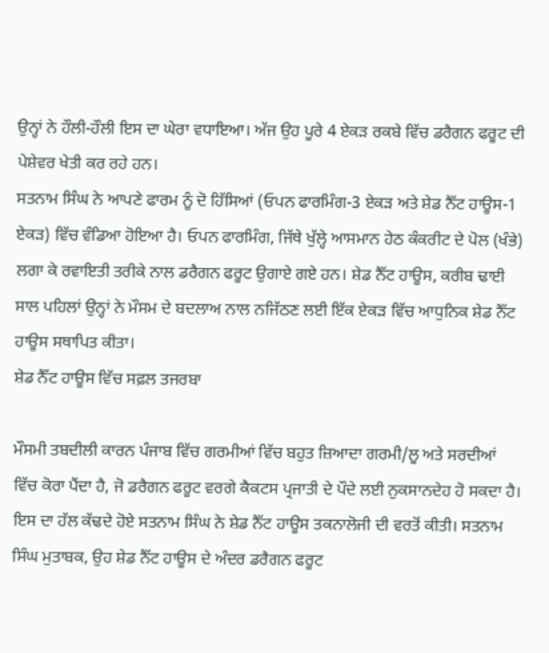ਉਨ੍ਹਾਂ ਨੇ ਹੌਲੀ-ਹੌਲੀ ਇਸ ਦਾ ਘੇਰਾ ਵਧਾਇਆ। ਅੱਜ ਉਹ ਪੂਰੇ 4 ਏਕੜ ਰਕਬੇ ਵਿੱਚ ਡਰੈਗਨ ਫਰੂਟ ਦੀ ਪੇਸ਼ੇਵਰ ਖੇਤੀ ਕਰ ਰਹੇ ਹਨ।
ਸਤਨਾਮ ਸਿੰਘ ਨੇ ਆਪਣੇ ਫਾਰਮ ਨੂੰ ਦੋ ਹਿੱਸਿਆਂ (ਓਪਨ ਫਾਰਮਿੰਗ-3 ਏਕੜ ਅਤੇ ਸ਼ੇਡ ਨੈੱਟ ਹਾਊਸ-1 ਏਕੜ) ਵਿੱਚ ਵੰਡਿਆ ਹੋਇਆ ਹੈ। ਓਪਨ ਫਾਰਮਿੰਗ, ਜਿੱਥੇ ਖੁੱਲ੍ਹੇ ਆਸਮਾਨ ਹੇਠ ਕੰਕਰੀਟ ਦੇ ਪੋਲ (ਖੰਭੇ) ਲਗਾ ਕੇ ਰਵਾਇਤੀ ਤਰੀਕੇ ਨਾਲ ਡਰੈਗਨ ਫਰੂਟ ਉਗਾਏ ਗਏ ਹਨ। ਸ਼ੇਡ ਨੈੱਟ ਹਾਊਸ, ਕਰੀਬ ਢਾਈ ਸਾਲ ਪਹਿਲਾਂ ਉਨ੍ਹਾਂ ਨੇ ਮੌਸਮ ਦੇ ਬਦਲਾਅ ਨਾਲ ਨਜਿੱਠਣ ਲਈ ਇੱਕ ਏਕੜ ਵਿੱਚ ਆਧੁਨਿਕ ਸ਼ੇਡ ਨੈੱਟ ਹਾਊਸ ਸਥਾਪਿਤ ਕੀਤਾ।
ਸ਼ੇਡ ਨੈੱਟ ਹਾਊਸ ਵਿੱਚ ਸਫ਼ਲ ਤਜਰਬਾ

ਮੌਸਮੀ ਤਬਦੀਲੀ ਕਾਰਨ ਪੰਜਾਬ ਵਿੱਚ ਗਰਮੀਆਂ ਵਿੱਚ ਬਹੁਤ ਜ਼ਿਆਦਾ ਗਰਮੀ/ਲੂ ਅਤੇ ਸਰਦੀਆਂ ਵਿੱਚ ਕੋਰਾ ਪੈਂਦਾ ਹੈ, ਜੋ ਡਰੈਗਨ ਫਰੂਟ ਵਰਗੇ ਕੈਕਟਸ ਪ੍ਰਜਾਤੀ ਦੇ ਪੌਦੇ ਲਈ ਨੁਕਸਾਨਦੇਹ ਹੋ ਸਕਦਾ ਹੈ। ਇਸ ਦਾ ਹੱਲ ਕੱਢਦੇ ਹੋਏ ਸਤਨਾਮ ਸਿੰਘ ਨੇ ਸ਼ੇਡ ਨੈੱਟ ਹਾਊਸ ਤਕਨਾਲੋਜੀ ਦੀ ਵਰਤੋਂ ਕੀਤੀ। ਸਤਨਾਮ ਸਿੰਘ ਮੁਤਾਬਕ, ਉਹ ਸ਼ੇਡ ਨੈੱਟ ਹਾਊਸ ਦੇ ਅੰਦਰ ਡਰੈਗਨ ਫਰੂਟ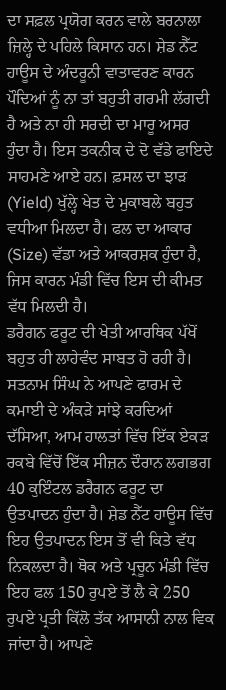ਦਾ ਸਫ਼ਲ ਪ੍ਰਯੋਗ ਕਰਨ ਵਾਲੇ ਬਰਨਾਲਾ ਜ਼ਿਲ੍ਹੇ ਦੇ ਪਹਿਲੇ ਕਿਸਾਨ ਹਨ। ਸ਼ੇਡ ਨੈੱਟ ਹਾਊਸ ਦੇ ਅੰਦਰੂਨੀ ਵਾਤਾਵਰਣ ਕਾਰਨ ਪੌਦਿਆਂ ਨੂੰ ਨਾ ਤਾਂ ਬਹੁਤੀ ਗਰਮੀ ਲੱਗਦੀ ਹੈ ਅਤੇ ਨਾ ਹੀ ਸਰਦੀ ਦਾ ਮਾਰੂ ਅਸਰ ਹੁੰਦਾ ਹੈ। ਇਸ ਤਕਨੀਕ ਦੇ ਦੋ ਵੱਡੇ ਫਾਇਦੇ ਸਾਹਮਣੇ ਆਏ ਹਨ। ਫ਼ਸਲ ਦਾ ਝਾੜ (Yield) ਖੁੱਲ੍ਹੇ ਖੇਤ ਦੇ ਮੁਕਾਬਲੇ ਬਹੁਤ ਵਧੀਆ ਮਿਲਦਾ ਹੈ। ਫਲ ਦਾ ਆਕਾਰ (Size) ਵੱਡਾ ਅਤੇ ਆਕਰਸ਼ਕ ਹੁੰਦਾ ਹੈ, ਜਿਸ ਕਾਰਨ ਮੰਡੀ ਵਿੱਚ ਇਸ ਦੀ ਕੀਮਤ ਵੱਧ ਮਿਲਦੀ ਹੈ।
ਡਰੈਗਨ ਫਰੂਟ ਦੀ ਖੇਤੀ ਆਰਥਿਕ ਪੱਖੋਂ ਬਹੁਤ ਹੀ ਲਾਹੇਵੰਦ ਸਾਬਤ ਹੋ ਰਹੀ ਹੈ। ਸਤਨਾਮ ਸਿੰਘ ਨੇ ਆਪਣੇ ਫਾਰਮ ਦੇ ਕਮਾਈ ਦੇ ਅੰਕੜੇ ਸਾਂਝੇ ਕਰਦਿਆਂ ਦੱਸਿਆ, ਆਮ ਹਾਲਤਾਂ ਵਿੱਚ ਇੱਕ ਏਕੜ ਰਕਬੇ ਵਿੱਚੋਂ ਇੱਕ ਸੀਜ਼ਨ ਦੌਰਾਨ ਲਗਭਗ 40 ਕੁਇੰਟਲ ਡਰੈਗਨ ਫਰੂਟ ਦਾ ਉਤਪਾਦਨ ਹੁੰਦਾ ਹੈ। ਸ਼ੇਡ ਨੈੱਟ ਹਾਊਸ ਵਿੱਚ ਇਹ ਉਤਪਾਦਨ ਇਸ ਤੋਂ ਵੀ ਕਿਤੇ ਵੱਧ ਨਿਕਲਦਾ ਹੈ। ਥੋਕ ਅਤੇ ਪ੍ਰਚੂਨ ਮੰਡੀ ਵਿੱਚ ਇਹ ਫਲ 150 ਰੁਪਏ ਤੋਂ ਲੈ ਕੇ 250 ਰੁਪਏ ਪ੍ਰਤੀ ਕਿੱਲੋ ਤੱਕ ਆਸਾਨੀ ਨਾਲ ਵਿਕ ਜਾਂਦਾ ਹੈ। ਆਪਣੇ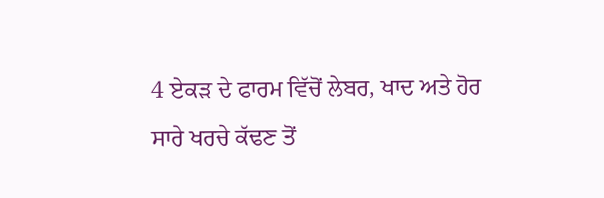4 ਏਕੜ ਦੇ ਫਾਰਮ ਵਿੱਚੋਂ ਲੇਬਰ, ਖਾਦ ਅਤੇ ਹੋਰ ਸਾਰੇ ਖਰਚੇ ਕੱਢਣ ਤੋਂ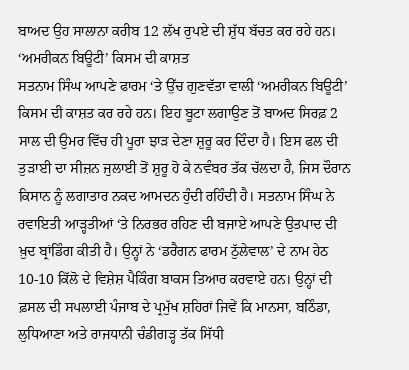ਬਾਅਦ ਉਹ ਸਾਲਾਨਾ ਕਰੀਬ 12 ਲੱਖ ਰੁਪਏ ਦੀ ਸ਼ੁੱਧ ਬੱਚਤ ਕਰ ਰਹੇ ਹਨ।
‘ਅਮਰੀਕਨ ਬਿਊਟੀ’ ਕਿਸਮ ਦੀ ਕਾਸ਼ਤ
ਸਤਨਾਮ ਸਿੰਘ ਆਪਣੇ ਫਾਰਮ ‘ਤੇ ਉੱਚ ਗੁਣਵੱਤਾ ਵਾਲੀ ‘ਅਮਰੀਕਨ ਬਿਊਟੀ’ ਕਿਸਮ ਦੀ ਕਾਸ਼ਤ ਕਰ ਰਹੇ ਹਨ। ਇਹ ਬੂਟਾ ਲਗਾਉਣ ਤੋਂ ਬਾਅਦ ਸਿਰਫ਼ 2 ਸਾਲ ਦੀ ਉਮਰ ਵਿੱਚ ਹੀ ਪੂਰਾ ਝਾੜ ਦੇਣਾ ਸ਼ੁਰੂ ਕਰ ਦਿੰਦਾ ਹੈ। ਇਸ ਫਲ ਦੀ ਤੁੜਾਈ ਦਾ ਸੀਜ਼ਨ ਜੁਲਾਈ ਤੋਂ ਸ਼ੁਰੂ ਹੋ ਕੇ ਨਵੰਬਰ ਤੱਕ ਚੱਲਦਾ ਹੈ, ਜਿਸ ਦੌਰਾਨ ਕਿਸਾਨ ਨੂੰ ਲਗਾਤਾਰ ਨਕਦ ਆਮਦਨ ਹੁੰਦੀ ਰਹਿੰਦੀ ਹੈ। ਸਤਨਾਮ ਸਿੰਘ ਨੇ ਰਵਾਇਤੀ ਆੜ੍ਹਤੀਆਂ ‘ਤੇ ਨਿਰਭਰ ਰਹਿਣ ਦੀ ਬਜਾਏ ਆਪਣੇ ਉਤਪਾਦ ਦੀ ਖ਼ੁਦ ਬ੍ਰਾਂਡਿੰਗ ਕੀਤੀ ਹੈ। ਉਨ੍ਹਾਂ ਨੇ ‘ਡਰੈਗਨ ਫਾਰਮ ਠੁੱਲੇਵਾਲ’ ਦੇ ਨਾਮ ਹੇਠ 10-10 ਕਿੱਲੋ ਦੇ ਵਿਸ਼ੇਸ਼ ਪੈਕਿੰਗ ਬਾਕਸ ਤਿਆਰ ਕਰਵਾਏ ਹਨ। ਉਨ੍ਹਾਂ ਦੀ ਫ਼ਸਲ ਦੀ ਸਪਲਾਈ ਪੰਜਾਬ ਦੇ ਪ੍ਰਮੁੱਖ ਸ਼ਹਿਰਾਂ ਜਿਵੇਂ ਕਿ ਮਾਨਸਾ, ਬਠਿੰਡਾ, ਲੁਧਿਆਣਾ ਅਤੇ ਰਾਜਧਾਨੀ ਚੰਡੀਗੜ੍ਹ ਤੱਕ ਸਿੱਧੀ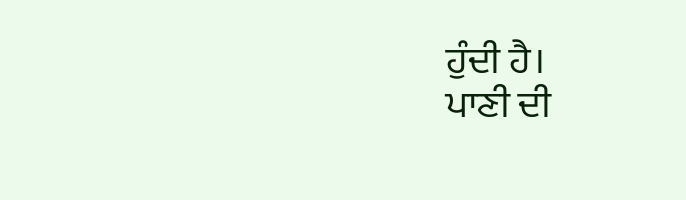ਹੁੰਦੀ ਹੈ।
ਪਾਣੀ ਦੀ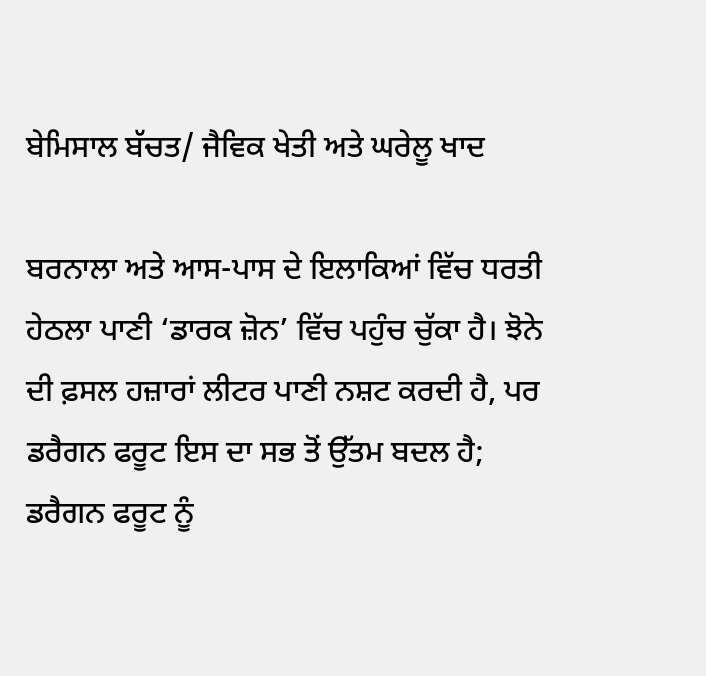ਬੇਮਿਸਾਲ ਬੱਚਤ/ ਜੈਵਿਕ ਖੇਤੀ ਅਤੇ ਘਰੇਲੂ ਖਾਦ

ਬਰਨਾਲਾ ਅਤੇ ਆਸ-ਪਾਸ ਦੇ ਇਲਾਕਿਆਂ ਵਿੱਚ ਧਰਤੀ ਹੇਠਲਾ ਪਾਣੀ ‘ਡਾਰਕ ਜ਼ੋਨ’ ਵਿੱਚ ਪਹੁੰਚ ਚੁੱਕਾ ਹੈ। ਝੋਨੇ ਦੀ ਫ਼ਸਲ ਹਜ਼ਾਰਾਂ ਲੀਟਰ ਪਾਣੀ ਨਸ਼ਟ ਕਰਦੀ ਹੈ, ਪਰ ਡਰੈਗਨ ਫਰੂਟ ਇਸ ਦਾ ਸਭ ਤੋਂ ਉੱਤਮ ਬਦਲ ਹੈ; ਡਰੈਗਨ ਫਰੂਟ ਨੂੰ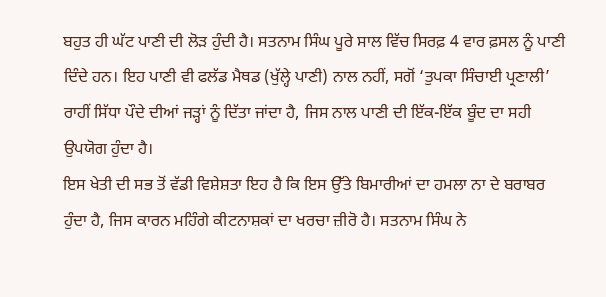ਬਹੁਤ ਹੀ ਘੱਟ ਪਾਣੀ ਦੀ ਲੋੜ ਹੁੰਦੀ ਹੈ। ਸਤਨਾਮ ਸਿੰਘ ਪੂਰੇ ਸਾਲ ਵਿੱਚ ਸਿਰਫ਼ 4 ਵਾਰ ਫ਼ਸਲ ਨੂੰ ਪਾਣੀ ਦਿੰਦੇ ਹਨ। ਇਹ ਪਾਣੀ ਵੀ ਫਲੱਡ ਮੈਥਡ (ਖੁੱਲ੍ਹੇ ਪਾਣੀ) ਨਾਲ ਨਹੀਂ, ਸਗੋਂ ‘ਤੁਪਕਾ ਸਿੰਚਾਈ ਪ੍ਰਣਾਲੀ’ ਰਾਹੀਂ ਸਿੱਧਾ ਪੌਦੇ ਦੀਆਂ ਜੜ੍ਹਾਂ ਨੂੰ ਦਿੱਤਾ ਜਾਂਦਾ ਹੈ, ਜਿਸ ਨਾਲ ਪਾਣੀ ਦੀ ਇੱਕ-ਇੱਕ ਬੂੰਦ ਦਾ ਸਹੀ ਉਪਯੋਗ ਹੁੰਦਾ ਹੈ।
ਇਸ ਖੇਤੀ ਦੀ ਸਭ ਤੋਂ ਵੱਡੀ ਵਿਸ਼ੇਸ਼ਤਾ ਇਹ ਹੈ ਕਿ ਇਸ ਉੱਤੇ ਬਿਮਾਰੀਆਂ ਦਾ ਹਮਲਾ ਨਾ ਦੇ ਬਰਾਬਰ ਹੁੰਦਾ ਹੈ, ਜਿਸ ਕਾਰਨ ਮਹਿੰਗੇ ਕੀਟਨਾਸ਼ਕਾਂ ਦਾ ਖਰਚਾ ਜ਼ੀਰੋ ਹੈ। ਸਤਨਾਮ ਸਿੰਘ ਨੇ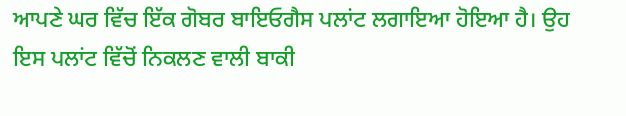ਆਪਣੇ ਘਰ ਵਿੱਚ ਇੱਕ ਗੋਬਰ ਬਾਇਓਗੈਸ ਪਲਾਂਟ ਲਗਾਇਆ ਹੋਇਆ ਹੈ। ਉਹ ਇਸ ਪਲਾਂਟ ਵਿੱਚੋਂ ਨਿਕਲਣ ਵਾਲੀ ਬਾਕੀ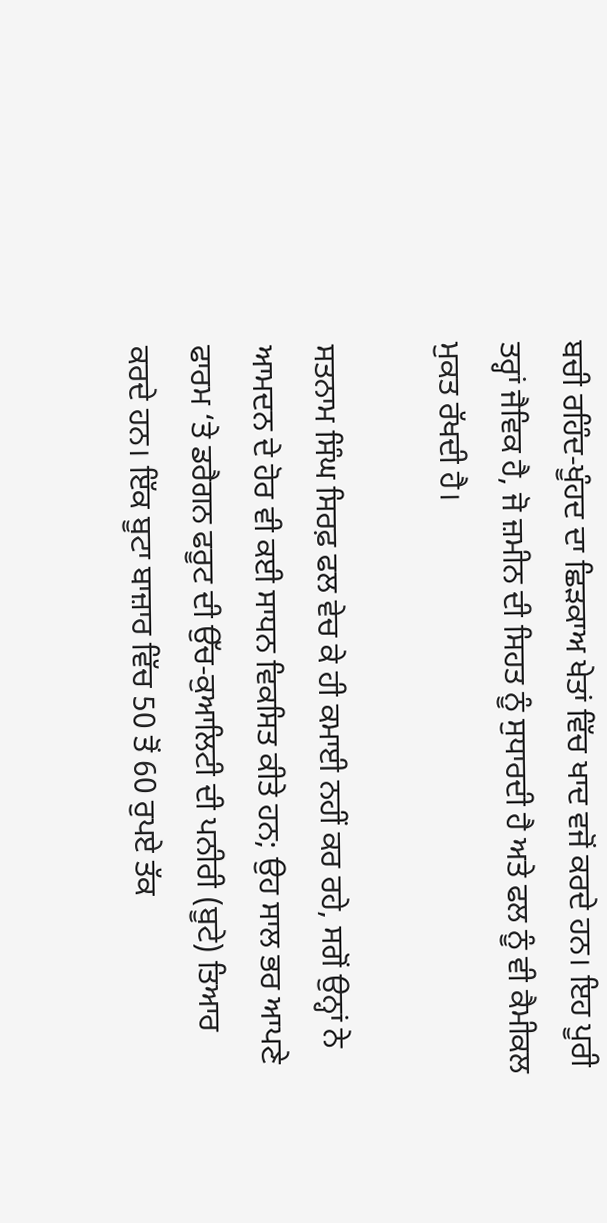ਬਚੀ ਰਹਿੰਦ-ਖੂੰਹਦ ਦਾ ਛਿੜਕਾਅ ਖੇਤਾਂ ਵਿੱਚ ਖਾਦ ਵਜੋਂ ਕਰਦੇ ਹਨ। ਇਹ ਪੂਰੀ ਤਰ੍ਹਾਂ ਜੈਵਿਕ ਹੈ, ਜੋ ਜ਼ਮੀਨ ਦੀ ਸਿਹਤ ਨੂੰ ਸੁਧਾਰਦੀ ਹੈ ਅਤੇ ਫਲ ਨੂੰ ਵੀ ਕੈਮੀਕਲ ਮੁਕਤ ਰੱਖਦੀ ਹੈ।

ਸਤਨਾਮ ਸਿੰਘ ਸਿਰਫ਼ ਫਲ ਵੇਚ ਕੇ ਹੀ ਕਮਾਈ ਨਹੀਂ ਕਰ ਰਹੇ, ਸਗੋਂ ਉਨ੍ਹਾਂ ਨੇ ਆਮਦਨ ਦੇ ਹੋਰ ਵੀ ਕਈ ਸਾਧਨ ਵਿਕਸਿਤ ਕੀਤੇ ਹਨ; ਉਹ ਸਾਲ ਭਰ ਆਪਣੇ ਫਾਰਮ ‘ਤੇ ਡਰੈਗਨ ਫਰੂਟ ਦੀ ਉੱਚ-ਕੁਆਲਿਟੀ ਦੀ ਪਨੀਰੀ (ਬੂਟੇ) ਤਿਆਰ ਕਰਦੇ ਹਨ। ਇੱਕ ਬੂਟਾ ਬਾਜ਼ਾਰ ਵਿੱਚ 50 ਤੋਂ 60 ਰੁਪਏ ਤੱਕ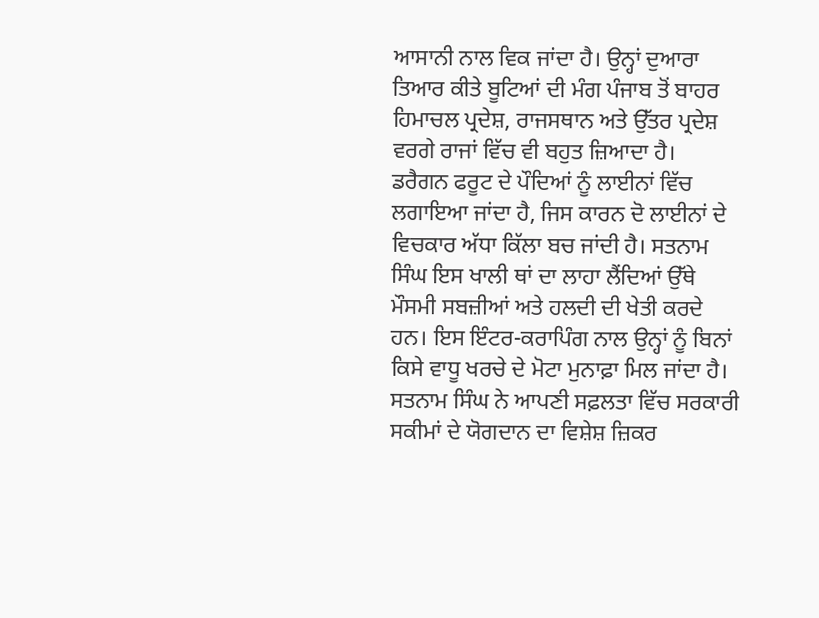ਆਸਾਨੀ ਨਾਲ ਵਿਕ ਜਾਂਦਾ ਹੈ। ਉਨ੍ਹਾਂ ਦੁਆਰਾ ਤਿਆਰ ਕੀਤੇ ਬੂਟਿਆਂ ਦੀ ਮੰਗ ਪੰਜਾਬ ਤੋਂ ਬਾਹਰ ਹਿਮਾਚਲ ਪ੍ਰਦੇਸ਼, ਰਾਜਸਥਾਨ ਅਤੇ ਉੱਤਰ ਪ੍ਰਦੇਸ਼ ਵਰਗੇ ਰਾਜਾਂ ਵਿੱਚ ਵੀ ਬਹੁਤ ਜ਼ਿਆਦਾ ਹੈ।
ਡਰੈਗਨ ਫਰੂਟ ਦੇ ਪੌਦਿਆਂ ਨੂੰ ਲਾਈਨਾਂ ਵਿੱਚ ਲਗਾਇਆ ਜਾਂਦਾ ਹੈ, ਜਿਸ ਕਾਰਨ ਦੋ ਲਾਈਨਾਂ ਦੇ ਵਿਚਕਾਰ ਅੱਧਾ ਕਿੱਲਾ ਬਚ ਜਾਂਦੀ ਹੈ। ਸਤਨਾਮ ਸਿੰਘ ਇਸ ਖਾਲੀ ਥਾਂ ਦਾ ਲਾਹਾ ਲੈਂਦਿਆਂ ਉੱਥੇ ਮੌਸਮੀ ਸਬਜ਼ੀਆਂ ਅਤੇ ਹਲਦੀ ਦੀ ਖੇਤੀ ਕਰਦੇ ਹਨ। ਇਸ ਇੰਟਰ-ਕਰਾਪਿੰਗ ਨਾਲ ਉਨ੍ਹਾਂ ਨੂੰ ਬਿਨਾਂ ਕਿਸੇ ਵਾਧੂ ਖਰਚੇ ਦੇ ਮੋਟਾ ਮੁਨਾਫ਼ਾ ਮਿਲ ਜਾਂਦਾ ਹੈ। ਸਤਨਾਮ ਸਿੰਘ ਨੇ ਆਪਣੀ ਸਫ਼ਲਤਾ ਵਿੱਚ ਸਰਕਾਰੀ ਸਕੀਮਾਂ ਦੇ ਯੋਗਦਾਨ ਦਾ ਵਿਸ਼ੇਸ਼ ਜ਼ਿਕਰ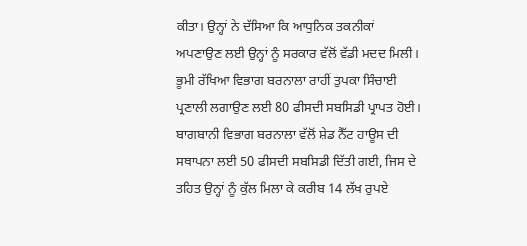ਕੀਤਾ। ਉਨ੍ਹਾਂ ਨੇ ਦੱਸਿਆ ਕਿ ਆਧੁਨਿਕ ਤਕਨੀਕਾਂ ਅਪਣਾਉਣ ਲਈ ਉਨ੍ਹਾਂ ਨੂੰ ਸਰਕਾਰ ਵੱਲੋਂ ਵੱਡੀ ਮਦਦ ਮਿਲੀ। ਭੂਮੀ ਰੱਖਿਆ ਵਿਭਾਗ ਬਰਨਾਲਾ ਰਾਹੀਂ ਤੁਪਕਾ ਸਿੰਚਾਈ ਪ੍ਰਣਾਲੀ ਲਗਾਉਣ ਲਈ 80 ਫੀਸਦੀ ਸਬਸਿਡੀ ਪ੍ਰਾਪਤ ਹੋਈ।
ਬਾਗਬਾਨੀ ਵਿਭਾਗ ਬਰਨਾਲਾ ਵੱਲੋਂ ਸ਼ੇਡ ਨੈੱਟ ਹਾਊਸ ਦੀ ਸਥਾਪਨਾ ਲਈ 50 ਫੀਸਦੀ ਸਬਸਿਡੀ ਦਿੱਤੀ ਗਈ, ਜਿਸ ਦੇ ਤਹਿਤ ਉਨ੍ਹਾਂ ਨੂੰ ਕੁੱਲ ਮਿਲਾ ਕੇ ਕਰੀਬ 14 ਲੱਖ ਰੁਪਏ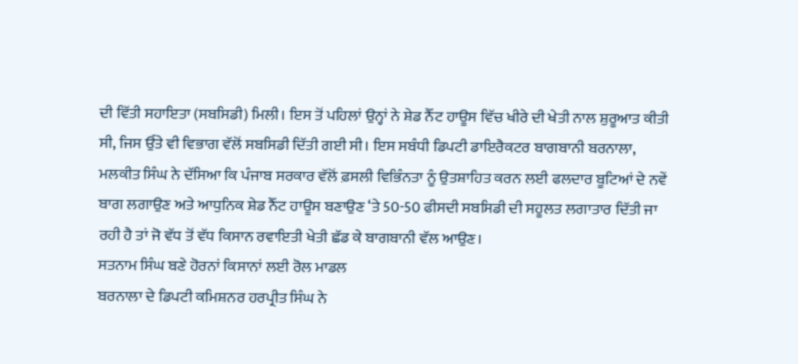ਦੀ ਵਿੱਤੀ ਸਹਾਇਤਾ (ਸਬਸਿਡੀ) ਮਿਲੀ। ਇਸ ਤੋਂ ਪਹਿਲਾਂ ਉਨ੍ਹਾਂ ਨੇ ਸ਼ੇਡ ਨੈੱਟ ਹਾਊਸ ਵਿੱਚ ਖੀਰੇ ਦੀ ਖੇਤੀ ਨਾਲ ਸ਼ੁਰੂਆਤ ਕੀਤੀ ਸੀ, ਜਿਸ ਉੱਤੇ ਵੀ ਵਿਭਾਗ ਵੱਲੋਂ ਸਬਸਿਡੀ ਦਿੱਤੀ ਗਈ ਸੀ। ਇਸ ਸਬੰਧੀ ਡਿਪਟੀ ਡਾਇਰੈਕਟਰ ਬਾਗਬਾਨੀ ਬਰਨਾਲਾ, ਮਲਕੀਤ ਸਿੰਘ ਨੇ ਦੱਸਿਆ ਕਿ ਪੰਜਾਬ ਸਰਕਾਰ ਵੱਲੋਂ ਫ਼ਸਲੀ ਵਿਭਿੰਨਤਾ ਨੂੰ ਉਤਸ਼ਾਹਿਤ ਕਰਨ ਲਈ ਫਲਦਾਰ ਬੂਟਿਆਂ ਦੇ ਨਵੇਂ ਬਾਗ ਲਗਾਉਣ ਅਤੇ ਆਧੁਨਿਕ ਸ਼ੇਡ ਨੈੱਟ ਹਾਊਸ ਬਣਾਉਣ ‘ਤੇ 50-50 ਫੀਸਦੀ ਸਬਸਿਡੀ ਦੀ ਸਹੂਲਤ ਲਗਾਤਾਰ ਦਿੱਤੀ ਜਾ ਰਹੀ ਹੈ ਤਾਂ ਜੋ ਵੱਧ ਤੋਂ ਵੱਧ ਕਿਸਾਨ ਰਵਾਇਤੀ ਖੇਤੀ ਛੱਡ ਕੇ ਬਾਗਬਾਨੀ ਵੱਲ ਆਉਣ।
ਸਤਨਾਮ ਸਿੰਘ ਬਣੇ ਹੋਰਨਾਂ ਕਿਸਾਨਾਂ ਲਈ ਰੋਲ ਮਾਡਲ
ਬਰਨਾਲਾ ਦੇ ਡਿਪਟੀ ਕਮਿਸ਼ਨਰ ਹਰਪ੍ਰੀਤ ਸਿੰਘ ਨੇ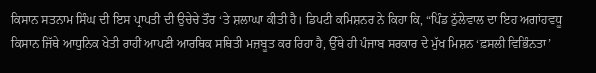ਕਿਸਾਨ ਸਤਨਾਮ ਸਿੰਘ ਦੀ ਇਸ ਪ੍ਰਾਪਤੀ ਦੀ ਉਚੇਚੇ ਤੌਰ ‘ਤੇ ਸ਼ਲਾਘਾ ਕੀਤੀ ਹੈ। ਡਿਪਟੀ ਕਮਿਸ਼ਨਰ ਨੇ ਕਿਹਾ ਕਿ, “ਪਿੰਡ ਠੁੱਲੇਵਾਲ ਦਾ ਇਹ ਅਗਾਂਹਵਧੂ ਕਿਸਾਨ ਜਿੱਥੇ ਆਧੁਨਿਕ ਖੇਤੀ ਰਾਹੀਂ ਆਪਣੀ ਆਰਥਿਕ ਸਥਿਤੀ ਮਜ਼ਬੂਤ ਕਰ ਰਿਹਾ ਹੈ, ਉੱਥੇ ਹੀ ਪੰਜਾਬ ਸਰਕਾਰ ਦੇ ਮੁੱਖ ਮਿਸ਼ਨ ‘ਫ਼ਸਲੀ ਵਿਭਿੰਨਤਾ’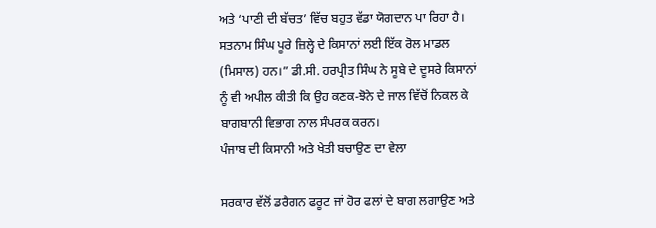ਅਤੇ ‘ਪਾਣੀ ਦੀ ਬੱਚਤ’ ਵਿੱਚ ਬਹੁਤ ਵੱਡਾ ਯੋਗਦਾਨ ਪਾ ਰਿਹਾ ਹੈ। ਸਤਨਾਮ ਸਿੰਘ ਪੂਰੇ ਜ਼ਿਲ੍ਹੇ ਦੇ ਕਿਸਾਨਾਂ ਲਈ ਇੱਕ ਰੋਲ ਮਾਡਲ (ਮਿਸਾਲ) ਹਨ।” ਡੀ.ਸੀ. ਹਰਪ੍ਰੀਤ ਸਿੰਘ ਨੇ ਸੂਬੇ ਦੇ ਦੂਸਰੇ ਕਿਸਾਨਾਂ ਨੂੰ ਵੀ ਅਪੀਲ ਕੀਤੀ ਕਿ ਉਹ ਕਣਕ-ਝੋਨੇ ਦੇ ਜਾਲ ਵਿੱਚੋਂ ਨਿਕਲ ਕੇ ਬਾਗਬਾਨੀ ਵਿਭਾਗ ਨਾਲ ਸੰਪਰਕ ਕਰਨ।
ਪੰਜਾਬ ਦੀ ਕਿਸਾਨੀ ਅਤੇ ਖੇਤੀ ਬਚਾਉਣ ਦਾ ਵੇਲਾ

ਸਰਕਾਰ ਵੱਲੋਂ ਡਰੈਗਨ ਫਰੂਟ ਜਾਂ ਹੋਰ ਫਲਾਂ ਦੇ ਬਾਗ ਲਗਾਉਣ ਅਤੇ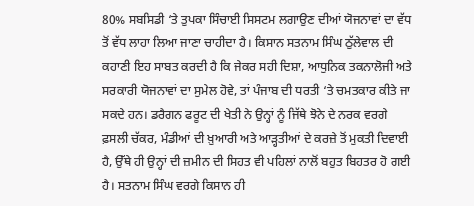80% ਸਬਸਿਡੀ ‘ਤੇ ਤੁਪਕਾ ਸਿੰਚਾਈ ਸਿਸਟਮ ਲਗਾਉਣ ਦੀਆਂ ਯੋਜਨਾਵਾਂ ਦਾ ਵੱਧ ਤੋਂ ਵੱਧ ਲਾਹਾ ਲਿਆ ਜਾਣਾ ਚਾਹੀਦਾ ਹੈ। ਕਿਸਾਨ ਸਤਨਾਮ ਸਿੰਘ ਠੁੱਲੇਵਾਲ ਦੀ ਕਹਾਣੀ ਇਹ ਸਾਬਤ ਕਰਦੀ ਹੈ ਕਿ ਜੇਕਰ ਸਹੀ ਦਿਸ਼ਾ, ਆਧੁਨਿਕ ਤਕਨਾਲੋਜੀ ਅਤੇ ਸਰਕਾਰੀ ਯੋਜਨਾਵਾਂ ਦਾ ਸੁਮੇਲ ਹੋਵੇ, ਤਾਂ ਪੰਜਾਬ ਦੀ ਧਰਤੀ ‘ਤੇ ਚਮਤਕਾਰ ਕੀਤੇ ਜਾ ਸਕਦੇ ਹਨ। ਡਰੈਗਨ ਫਰੂਟ ਦੀ ਖੇਤੀ ਨੇ ਉਨ੍ਹਾਂ ਨੂੰ ਜਿੱਥੇ ਝੋਨੇ ਦੇ ਨਰਕ ਵਰਗੇ ਫ਼ਸਲੀ ਚੱਕਰ, ਮੰਡੀਆਂ ਦੀ ਖ਼ੁਆਰੀ ਅਤੇ ਆੜ੍ਹਤੀਆਂ ਦੇ ਕਰਜ਼ੇ ਤੋਂ ਮੁਕਤੀ ਦਿਵਾਈ ਹੈ, ਉੱਥੇ ਹੀ ਉਨ੍ਹਾਂ ਦੀ ਜ਼ਮੀਨ ਦੀ ਸਿਹਤ ਵੀ ਪਹਿਲਾਂ ਨਾਲੋਂ ਬਹੁਤ ਬਿਹਤਰ ਹੋ ਗਈ ਹੈ। ਸਤਨਾਮ ਸਿੰਘ ਵਰਗੇ ਕਿਸਾਨ ਹੀ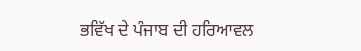ਭਵਿੱਖ ਦੇ ਪੰਜਾਬ ਦੀ ਹਰਿਆਵਲ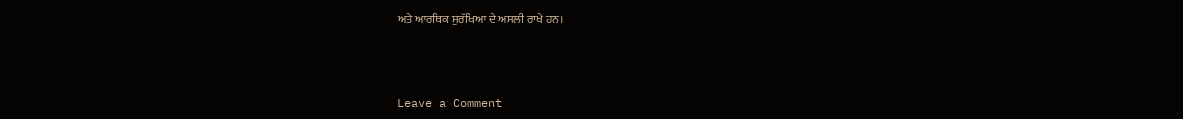ਅਤੇ ਆਰਥਿਕ ਸੁਰੱਖਿਆ ਦੇ ਅਸਲੀ ਰਾਖੇ ਹਨ।



Leave a Comment